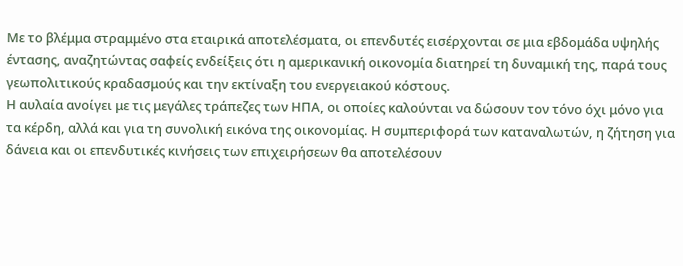Με το βλέμμα στραμμένο στα εταιρικά αποτελέσματα, οι επενδυτές εισέρχονται σε μια εβδομάδα υψηλής έντασης, αναζητώντας σαφείς ενδείξεις ότι η αμερικανική οικονομία διατηρεί τη δυναμική της, παρά τους γεωπολιτικούς κραδασμούς και την εκτίναξη του ενεργειακού κόστους.
Η αυλαία ανοίγει με τις μεγάλες τράπεζες των ΗΠΑ, οι οποίες καλούνται να δώσουν τον τόνο όχι μόνο για τα κέρδη, αλλά και για τη συνολική εικόνα της οικονομίας. Η συμπεριφορά των καταναλωτών, η ζήτηση για δάνεια και οι επενδυτικές κινήσεις των επιχειρήσεων θα αποτελέσουν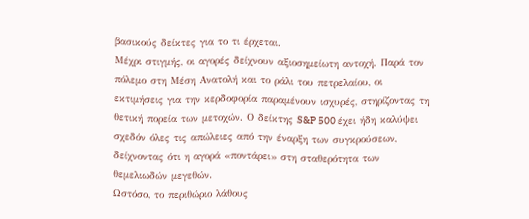βασικούς δείκτες για το τι έρχεται.
Μέχρι στιγμής, οι αγορές δείχνουν αξιοσημείωτη αντοχή. Παρά τον πόλεμο στη Μέση Ανατολή και το ράλι του πετρελαίου, οι εκτιμήσεις για την κερδοφορία παραμένουν ισχυρές, στηρίζοντας τη θετική πορεία των μετοχών. Ο δείκτης S&P 500 έχει ήδη καλύψει σχεδόν όλες τις απώλειες από την έναρξη των συγκρούσεων, δείχνοντας ότι η αγορά «ποντάρει» στη σταθερότητα των θεμελιωδών μεγεθών.
Ωστόσο, το περιθώριο λάθους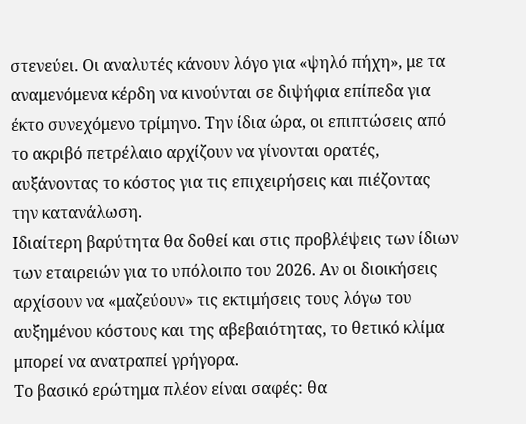στενεύει. Οι αναλυτές κάνουν λόγο για «ψηλό πήχη», με τα αναμενόμενα κέρδη να κινούνται σε διψήφια επίπεδα για έκτο συνεχόμενο τρίμηνο. Την ίδια ώρα, οι επιπτώσεις από το ακριβό πετρέλαιο αρχίζουν να γίνονται ορατές, αυξάνοντας το κόστος για τις επιχειρήσεις και πιέζοντας την κατανάλωση.
Ιδιαίτερη βαρύτητα θα δοθεί και στις προβλέψεις των ίδιων των εταιρειών για το υπόλοιπο του 2026. Αν οι διοικήσεις αρχίσουν να «μαζεύουν» τις εκτιμήσεις τους λόγω του αυξημένου κόστους και της αβεβαιότητας, το θετικό κλίμα μπορεί να ανατραπεί γρήγορα.
Το βασικό ερώτημα πλέον είναι σαφές: θα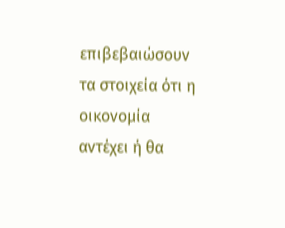επιβεβαιώσουν τα στοιχεία ότι η οικονομία αντέχει ή θα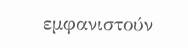εμφανιστούν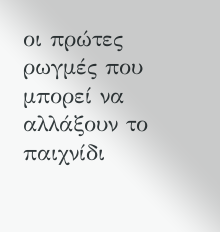οι πρώτες ρωγμές που μπορεί να αλλάξουν το παιχνίδι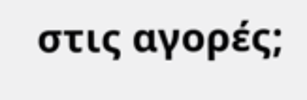στις αγορές;